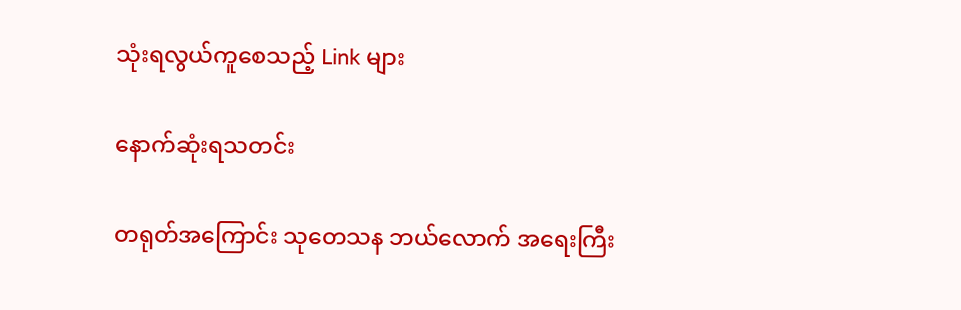သုံးရလွယ်ကူစေသည့် Link များ

နောက်ဆုံးရသတင်း

တရုတ်အကြောင်း သုတေသန ဘယ်လောက် အရေးကြီး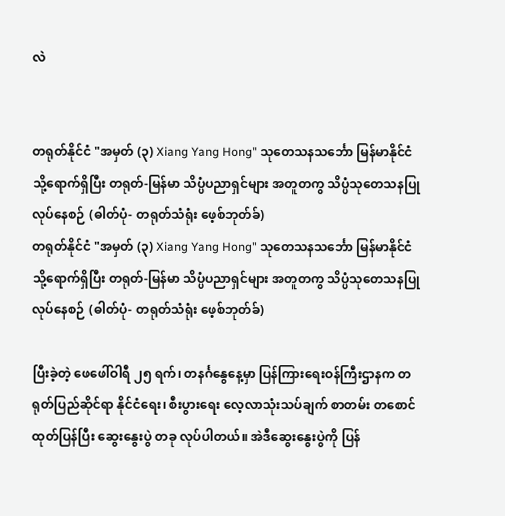လဲ


တရုတ်နိုင်ငံ "အမှတ် (၃) Xiang Yang Hong" သုတေသနသင်္ဘော မြန်မာနိုင်ငံသို့ရောက်ရှိပြီး တရုတ်-မြန်မာ သိပ္ပံပညာရှင်များ အတူတကွ သိပ္ပံသုတေသနပြုလုပ်နေစဉ် (ဓါတ်ပုံ- တရုတ်သံရုံး ဖေ့စ်ဘုတ်ခ်)
တရုတ်နိုင်ငံ "အမှတ် (၃) Xiang Yang Hong" သုတေသနသင်္ဘော မြန်မာနိုင်ငံသို့ရောက်ရှိပြီး တရုတ်-မြန်မာ သိပ္ပံပညာရှင်များ အတူတကွ သိပ္ပံသုတေသနပြုလုပ်နေစဉ် (ဓါတ်ပုံ- တရုတ်သံရုံး ဖေ့စ်ဘုတ်ခ်)

ပြီးခဲ့တဲ့ ဖေဖေါ်ဝါရီ ၂၅ ရက်၊ တနင်္ဂနွေနေ့မှာ ပြန်ကြားရေးဝန်ကြီးဌာနက တရုတ်ပြည်ဆိုင်ရာ နိုင်ငံရေး၊ စီးပွားရေး လေ့လာသုံးသပ်ချက် စာတမ်း တစောင် ထုတ်ပြန်ပြီး ဆွေးနွေးပွဲ တခု လုပ်ပါတယ်။ အဲဒီဆွေးနွေးပွဲကို ပြန်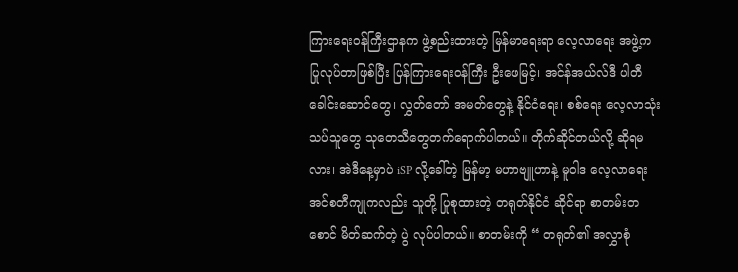ကြားရေးဝန်ကြီးဌာနက ဖွဲ့စည်းထားတဲ့ မြန်မာရေးရာ လေ့လာရေး အဖွဲ့က ပြုလုပ်တာဖြစ်ပြီး ပြန်ကြားရေးဝန်ကြီး ဦးဖေမြင့်၊ အင်န်အယ်လ်ဒီ ပါတီ ခေါင်းဆောင်တွေ၊ လွှတ်တော် အမတ်တွေနဲ့ နိုင်ငံရေး၊ စစ်ရေး လေ့လာသုံးသပ်သူတွေ သုတေသီတွေတက်ရောက်ပါတယ်။ တိုက်ဆိုင်တယ်လို့ ဆိုရမလား၊ အဲဒီနေ့မှာပဲ iSP လို့ခေါ်တဲ့ မြန်မာ့ မဟာဗျူဟာနဲ့ မူဝါဒ လေ့လာရေး အင်စတီကျုကလည်း သူတို့ ပြုစုထားတဲ့ တရုတ်နိုင်ငံ ဆိုင်ရာ စာတမ်းတစောင် မိတ်ဆက်တဲ့ ပွဲ လုပ်ပါတယ်။ စာတမ်းကို “ တရုတ်၏ အလွှာစုံ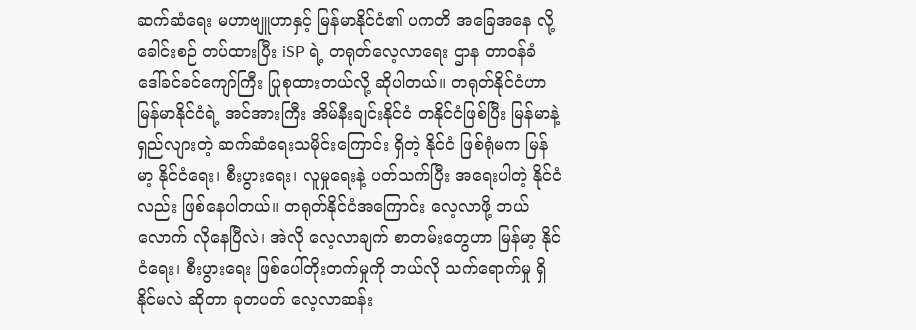ဆက်ဆံရေး မဟာဗျူဟာနှင့် မြန်မာနိုင်ငံ၏ ပကတိ အခြေအနေ လို့ ခေါင်းစဉ် တပ်ထားပြီး iSP ရဲ့ တရုတ်လေ့လာရေး ဌာန တာဝန်ခံ ဒေါ်ခင်ခင်ကျော်ကြီး ပြုစုထားတယ်လို့ ဆိုပါတယ်။ တရုတ်နိုင်ငံဟာ မြန်မာနိုင်ငံရဲ့ အင်အားကြီး အိမ်နီးချင်းနိုင်ငံ တနိုင်ငံဖြစ်ပြီး မြန်မာနဲ့ ရှည်လျားတဲ့ ဆက်ဆံရေးသမိုင်းကြောင်း ရှိတဲ့ နိုင်ငံ ဖြစ်ရုံမက မြန်မာ့ နိုင်ငံရေး၊ စီးပွားရေး၊ လူမှုရေးနဲ့ ပတ်သက်ပြီး အရေးပါတဲ့ နိုင်ငံလည်း ဖြစ်နေပါတယ်။ တရုတ်နိုင်ငံအကြောင်း လေ့လာဖို့ ဘယ်လောက် လိုနေပြီလဲ၊ အဲလို လေ့လာချက် စာတမ်းတွေဟာ မြန်မာ့ နိုင်ငံရေး၊ စီးပွားရေး ဖြစ်ပေါ်တိုးတက်မှုကို ဘယ်လို သက်ရောက်မှု ရှိနိုင်မလဲ ဆိုတာ ခုတပတ် လေ့လာဆန်း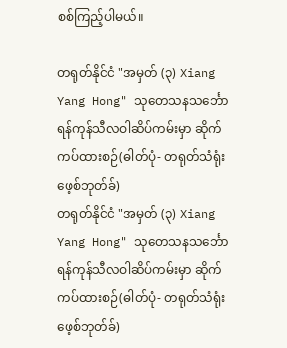စစ်ကြည့်ပါမယ်။

တရုတ်နိုင်ငံ "အမှတ် (၃) Xiang Yang Hong" သုတေသနသင်္ဘော ရန်ကုန်သီလဝါဆိပ်ကမ်းမှာ ဆိုက်ကပ်ထားစဉ်(ဓါတ်ပုံ- တရုတ်သံရုံး ဖေ့စ်ဘုတ်ခ်)
တရုတ်နိုင်ငံ "အမှတ် (၃) Xiang Yang Hong" သုတေသနသင်္ဘော ရန်ကုန်သီလဝါဆိပ်ကမ်းမှာ ဆိုက်ကပ်ထားစဉ်(ဓါတ်ပုံ- တရုတ်သံရုံး ဖေ့စ်ဘုတ်ခ်)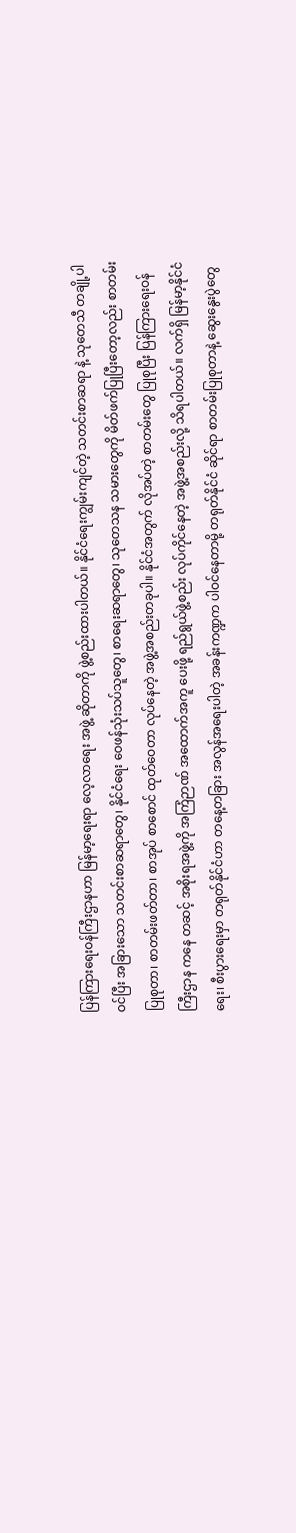ပြန်ကြားရေးဝန်ကြီးဌာနဟာ မြန်မာ့ရေးရာ လေ့လာရေး အဖွဲ့ ဆိုတာကို ဖွဲ့စည်းထားပါတယ်။ နိုင်ငံရေးကျွမ်းကျင်တဲ့ သတင်းစာဆရာ နဲ့ သုတေသီ တချို့ပါဝင်ပြီး အခြားသော သတင်းစာဆရာတွေ၊ နိုင်ငံရေး ဝေဖန်သုံးသပ်သူတွေ၊ စာရေးဆရာတွေ၊ သုတေသန သမားတွေကို မိတ်ဖက်ပြုပြီးတော့လည်း စာတမ်းပြုစုတာ၊ စာတမ်းဖတ်တာ၊ စာအုပ် စာစောင် ထုတ်ဝေတာ လုပ်နေတဲ့ အဖွဲ့အစည်းတခုပါ။ နိုင်ငံအတွက် လိုအပ်တဲ့ စာတမ်းတွေ ပြုစုပြီး ပြန်ကြားရေးဝန်ကြီးဌာန ကနေ တဆင့် အစိုးရအဖွဲ့ကို အကြံဉာဏ် အထောက်အကူ ပေးဖို့ ရည်ရွယ်ဖွဲ့စည်း လုပ်ကိုင်နေတဲ့ အဖွဲ့အစည်းလို့ သိရပါတယ်။ လက်ရှိ မြန်မာ့နိုင်ငံရေး၊ စီးပွားရေးမှာ တရုတ်နိုင်ငံဟာ တနေ့တခြား အလွန်အရေးပါတဲ့ အခန်းကဏ္ဍက ပါဝင်နေတာမို့ တရုတ်နိုင်ငံ ဆိုင်ရာ စာတမ်းပြုစုတာနဲ့ ဆွေးနွေးပွဲတွေ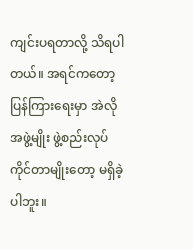ကျင်းပရတာလို့ သိရပါတယ်။ အရင်ကတော့ ပြန်ကြားရေးမှာ အဲလို အဖွဲ့မျိုး ဖွဲ့စည်းလုပ်ကိုင်တာမျိုးတော့ မရှိခဲ့ပါဘူး။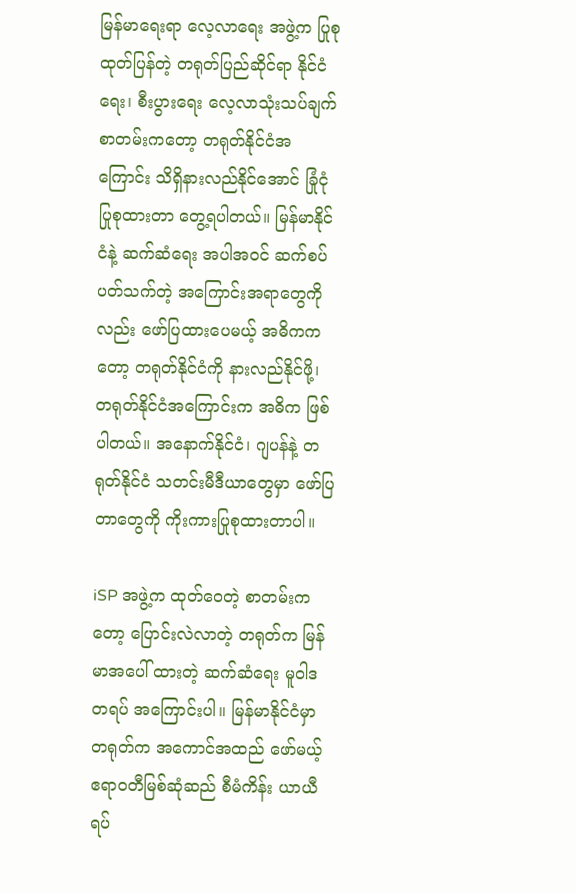မြန်မာရေးရာ လေ့လာရေး အဖွဲ့က ပြုစုထုတ်ပြန်တဲ့ တရုတ်ပြည်ဆိုင်ရာ နိုင်ငံရေး၊ စီးပွားရေး လေ့လာသုံးသပ်ချက် စာတမ်းကတော့ တရုတ်နိုင်ငံအကြောင်း သိရှိနားလည်နိုင်အောင် ခြုံငုံပြုစုထားတာ တွေ့ရပါတယ်။ မြန်မာနိုင်ငံနဲ့ ဆက်ဆံရေး အပါအဝင် ဆက်စပ်ပတ်သက်တဲ့ အကြောင်းအရာတွေကိုလည်း ဖော်ပြထားပေမယ့် အဓိကကတော့ တရုတ်နိုင်ငံကို နားလည်နိုင်ဖို့၊ တရုတ်နိုင်ငံအကြောင်းက အဓိက ဖြစ်ပါတယ်။ အနောက်နိုင်ငံ၊ ဂျပန်နဲ့ တရုတ်နိုင်ငံ သတင်းမီဒီယာတွေမှာ ဖော်ပြတာတွေကို ကိုးကားပြုစုထားတာပါ။

iSP အဖွဲ့က ထုတ်ဝေတဲ့ စာတမ်းကတော့ ပြောင်းလဲလာတဲ့ တရုတ်က မြန်မာအပေါ် ထားတဲ့ ဆက်ဆံရေး မူဝါဒ တရပ် အကြောင်းပါ။ မြန်မာနိုင်ငံမှာ တရုတ်က အကောင်အထည် ဖော်မယ့် ဧရာဝတီမြစ်ဆုံဆည် စီမံကိန်း ယာယီ ရပ်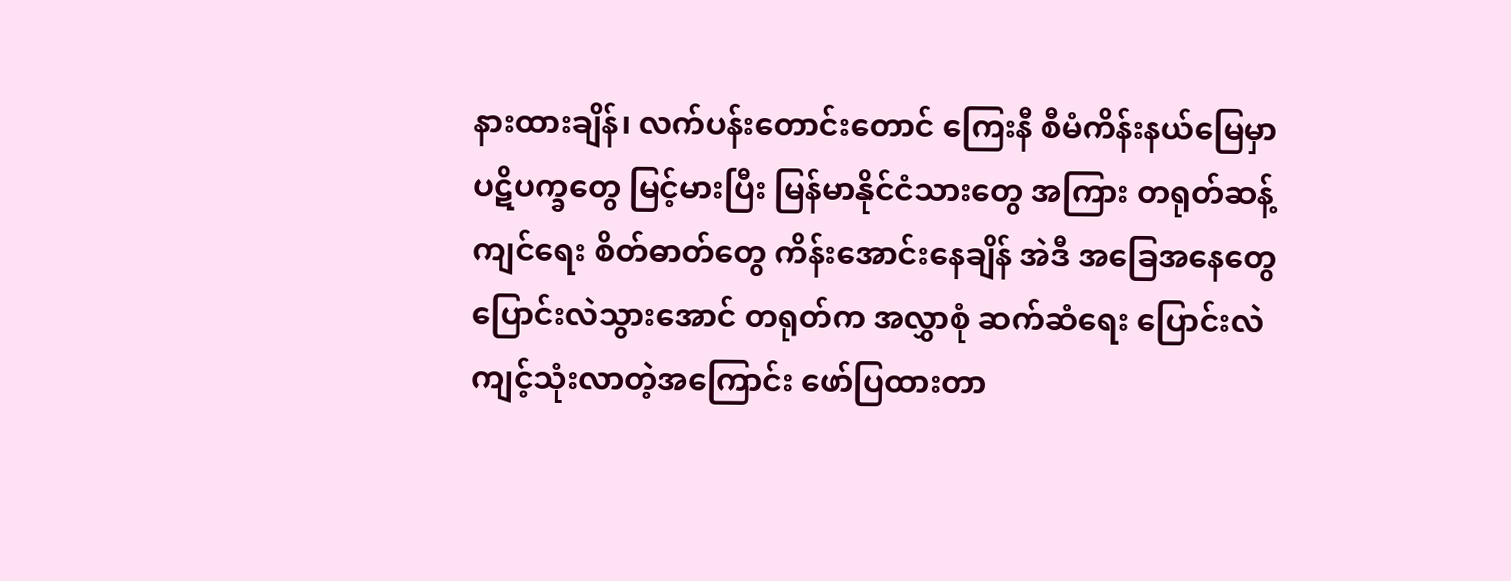နားထားချိန်၊ လက်ပန်းတောင်းတောင် ကြေးနီ စီမံကိန်းနယ်မြေမှာ ပဋိပက္ခတွေ မြင့်မားပြီး မြန်မာနိုင်ငံသားတွေ အကြား တရုတ်ဆန့်ကျင်ရေး စိတ်ဓာတ်တွေ ကိန်းအောင်းနေချိန် အဲဒီ အခြေအနေတွေ ပြောင်းလဲသွားအောင် တရုတ်က အလွှာစုံ ဆက်ဆံရေး ပြောင်းလဲ ကျင့်သုံးလာတဲ့အကြောင်း ဖော်ပြထားတာ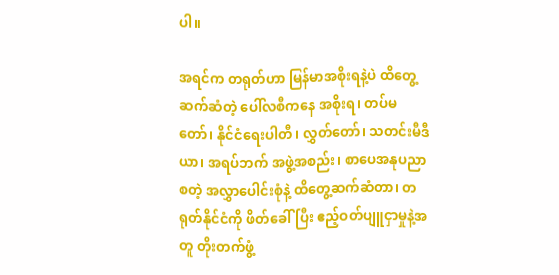ပါ။

အရင်က တရုတ်ဟာ မြန်မာအစိုးရနဲ့ပဲ ထိတွေ့ ဆက်ဆံတဲ့ ပေါ်လစီကနေ အစိုးရ၊ တပ်မတော်၊ နိုင်ငံရေးပါတီ၊ လွှတ်တော်၊ သတင်းမီဒီယာ၊ အရပ်ဘက် အဖွဲ့အစည်း၊ စာပေအနုပညာ စတဲ့ အလွှာပေါင်းစုံနဲ့ ထိတွေ့ဆက်ဆံတာ၊ တရုတ်နိုင်ငံကို ဖိတ်ခေါ်ပြီး ဧည့်ဝတ်ပျူငှာမှုနဲ့အတူ တိုးတက်ဖွံ့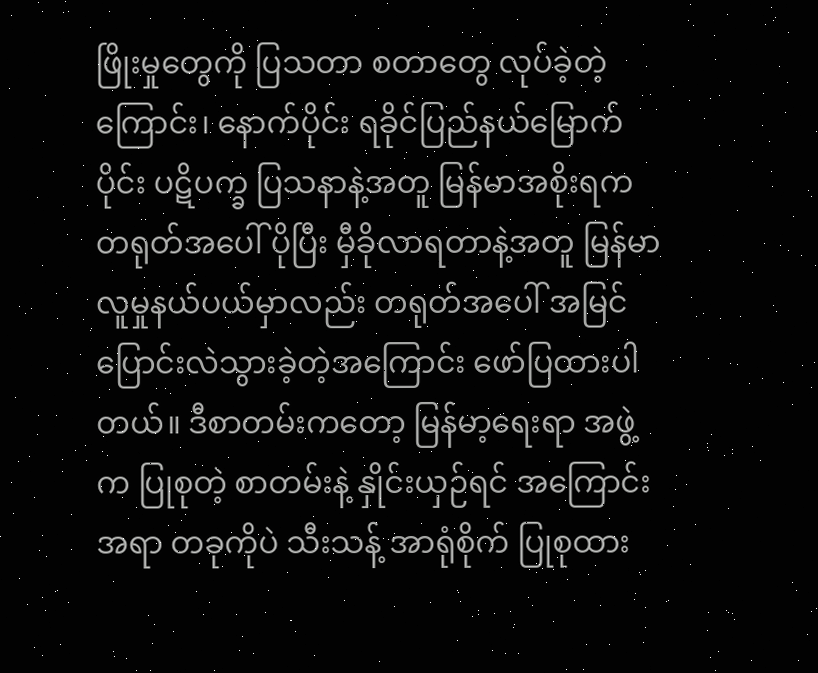ဖြိုးမှုတွေကို ပြသတာ စတာတွေ လုပ်ခဲ့တဲ့ကြောင်း၊ နောက်ပိုင်း ရခိုင်ပြည်နယ်မြောက်ပိုင်း ပဋိပက္ခ ပြသနာနဲ့အတူ မြန်မာအစိုးရက တရုတ်အပေါ် ပိုပြီး မှီခိုလာရတာနဲ့အတူ မြန်မာလူမှုနယ်ပယ်မှာလည်း တရုတ်အပေါ် အမြင် ပြောင်းလဲသွားခဲ့တဲ့အကြောင်း ဖော်ပြထားပါတယ်။ ဒီစာတမ်းကတော့ မြန်မာ့ရေးရာ အဖွဲ့က ပြုစုတဲ့ စာတမ်းနဲ့ နှိုင်းယှဉ်ရင် အကြောင်းအရာ တခုကိုပဲ သီးသန့် အာရုံစိုက် ပြုစုထား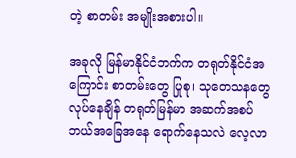တဲ့ စာတမ်း အမျိုးအစားပါ။

အခုလို မြန်မာနိုင်ငံဘက်က တရုတ်နိုင်ငံအကြောင်း စာတမ်းတွေ ပြုစု၊ သုတေသနတွေ လုပ်နေချိန် တရုတ်မြန်မာ အဆက်အစပ် ဘယ်အခြေအနေ ရောက်နေသလဲ လေ့လာ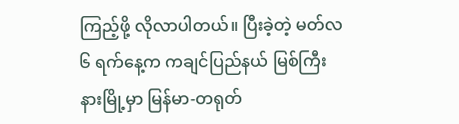ကြည့်ဖို့ လိုလာပါတယ်။ ပြီးခဲ့တဲ့ မတ်လ ၆ ရက်နေ့က ကချင်ပြည်နယ် မြစ်ကြီးနားမြို့မှာ မြန်မာ-တရုတ်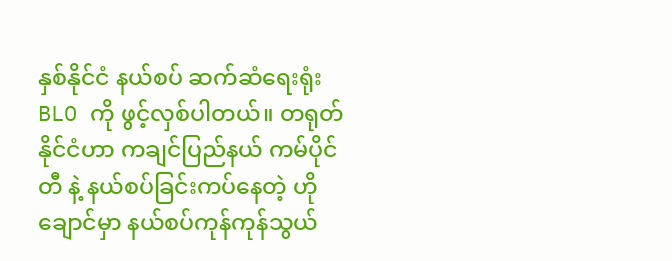နှစ်နိုင်ငံ နယ်စပ် ဆက်ဆံရေးရုံး BLO ကို ဖွင့်လှစ်ပါတယ်။ တရုတ်နိုင်ငံဟာ ကချင်ပြည်နယ် ကမ်ပိုင်တီ နဲ့ နယ်စပ်ခြင်းကပ်နေတဲ့ ဟိုချောင်မှာ နယ်စပ်ကုန်ကုန်သွယ်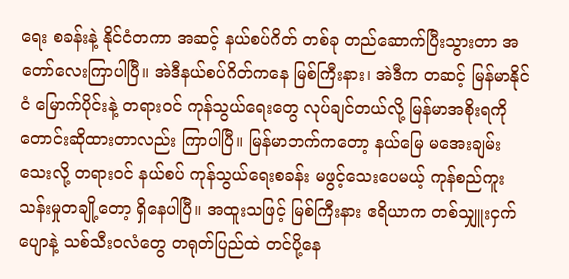ရေး စခန်းနဲ့ နိုင်ငံတကာ အဆင့် နယ်စပ်ဂိတ် တစ်ခု တည်ဆောက်ပြီးသွားတာ အတော်လေးကြာပါပြီ။ အဲဒီနယ်စပ်ဂိတ်ကနေ မြစ်ကြီးနား၊ အဲဒီက တဆင့် မြန်မာနိုင်ငံ မြောက်ပိုင်းနဲ့ တရားဝင် ကုန်သွယ်ရေးတွေ လုပ်ချင်တယ်လို့ မြန်မာအစိုးရကို တောင်းဆိုထားတာလည်း ကြာပါပြီ။ မြန်မာဘက်ကတော့ နယ်မြေ မအေးချမ်းသေးလို့ တရားဝင် နယ်စပ် ကုန်သွယ်ရေးစခန်း မဖွင့်သေးပေမယ့် ကုန်စည်ကူးသန်းမှုတချို့တော့ ရှိနေပါပြီ။ အထူးသဖြင့် မြစ်ကြီးနား ဧရိယာက တစ်သျှူးငှက်ပျောနဲ့ သစ်သီးဝလံတွေ တရုတ်ပြည်ထဲ တင်ပို့နေ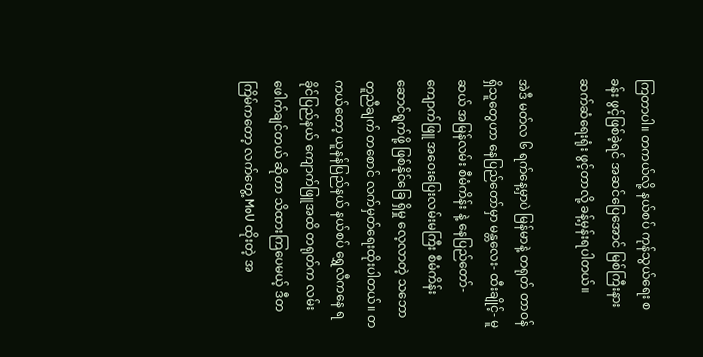ကြတာပါ။ တကယ်လို့ နယ်စပ် ကုန်သွယ်ရေး စခန်း ဖွင့်ဖြစ်ခဲ့ရင် အဆင်ပြေအောင် မြစ်ကြီးနား ဆက်ဆံရေးရုံး ဖွင့်တာလို့ ခန့်မှန်းရပါတယ်။

အဲဒီ မတ်လ ၆ ရက်နေ့မှာပဲ မြန်မာနဲ့ တရုတ် တာဝန်ရှိသူတွေဟာ နေပြည်တော်မှာ မန္တလေး- ထီးချိုင့်- မူဆယ် အမြန်လမ်း စီမံကိန်း နဲ့ နေပြည်တော်-ကျောက်ဖြူ အဝေးပြေးလမ်းမကြီး စီမံကိန်း ဆောင်ရွက်ဖို့ ဖြစ်နိုင်ခြေ ရှိမှု လေ့လာတဲ့ သဘောတူညီချက် တစောင် လက်မှတ်ရေးထိုးပါတယ်။ တကယ်တော့ ယူနန်ပြည်နယ် နယ်စပ် ရွှေလီကနေ ရခိုင်ပြည်နယ် ကျောက်ဖြူအထိ တရုတ်က လမ်းဖေါက်ချင်တယ် ဆိုတာ သိထားကြပေမယ့် ဒီတကြိမ်ကတော့ လက်တွေ့ MoU ထိုးတဲ့ အ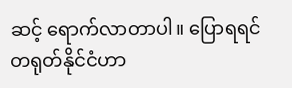ဆင့် ရောက်လာတာပါ။ ပြောရရင် တရုတ်နိုင်ငံဟာ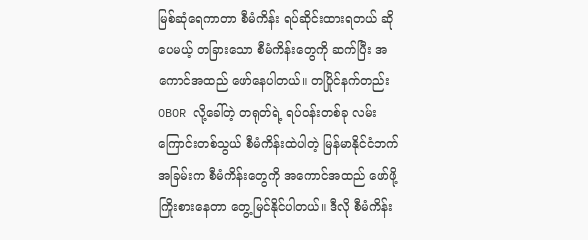မြစ်ဆုံရေကာတာ စီမံကိန်း ရပ်ဆိုင်းထားရတယ် ဆိုပေမယ့် တခြားသော စီမံကိန်းတွေကို ဆက်ပြီး အကောင်အထည် ဖော်နေပါတယ်။ တပြိုင်နက်တည်း OBOR လို့ခေါ်တဲ့ တရုတ်ရဲ့ ရပ်ဝန်းတစ်ခု လမ်းကြောင်းတစ်သွယ် စီမံကိန်းထဲပါတဲ့ မြန်မာနိုင်ငံဘက် အခြမ်းက စီမံကိန်းတွေကို အကောင်အထည် ဖော်ဖို့ ကြိုးစားနေတာ တွေ့မြင်နိုင်ပါတယ်။ ဒီလို စီမံကိန်း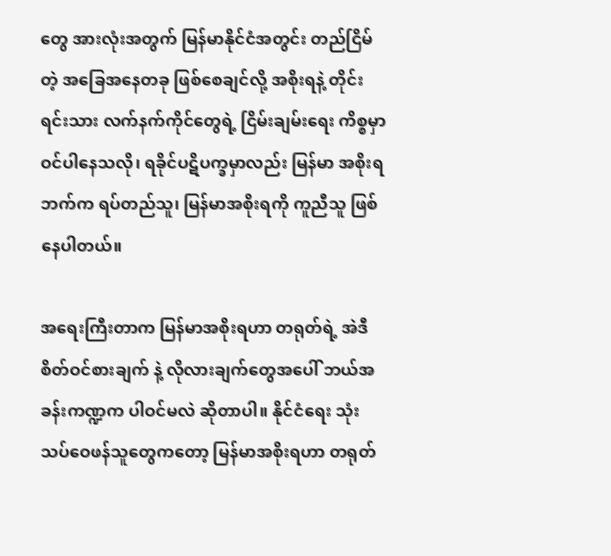တွေ အားလုံးအတွက် မြန်မာနိုင်ငံအတွင်း တည်ငြိမ်တဲ့ အခြေအနေတခု ဖြစ်စေချင်လို့ အစိုးရနဲ့ တိုင်းရင်းသား လက်နက်ကိုင်တွေရဲ့ ငြိမ်းချမ်းရေး ကိစ္စမှာ ဝင်ပါနေသလို၊ ရခိုင်ပဋိပက္ခမှာလည်း မြန်မာ အစိုးရဘက်က ရပ်တည်သူ၊ မြန်မာအစိုးရကို ကူညီသူ ဖြစ်နေပါတယ်။

အရေးကြီးတာက မြန်မာအစိုးရဟာ တရုတ်ရဲ့ အဲဒီ စိတ်ဝင်စားချက် နဲ့ လိုလားချက်တွေအပေါ် ဘယ်အခန်းကဏ္ဍက ပါဝင်မလဲ ဆိုတာပါ။ နိုင်ငံရေး သုံးသပ်ဝေဖန်သူတွေကတော့ မြန်မာအစိုးရဟာ တရုတ်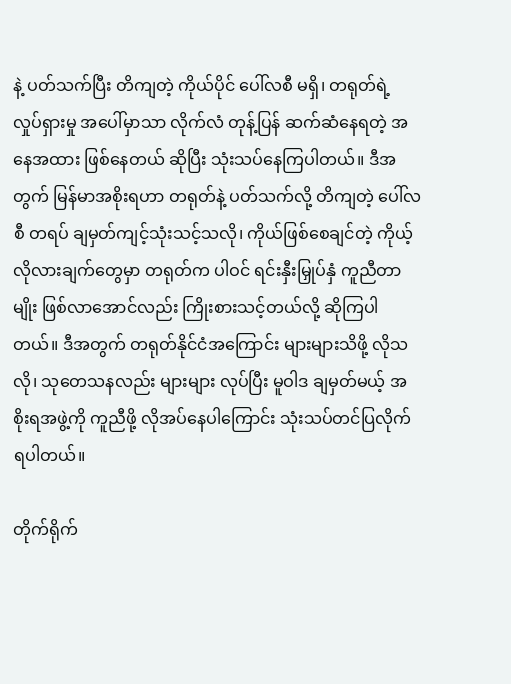နဲ့ ပတ်သက်ပြီး တိကျတဲ့ ကိုယ်ပိုင် ပေါ်လစီ မရှိ၊ တရုတ်ရဲ့ လှုပ်ရှားမှု အပေါ်မှာသာ လိုက်လံ တုန့်ပြန် ဆက်ဆံနေရတဲ့ အနေအထား ဖြစ်နေတယ် ဆိုပြီး သုံးသပ်နေကြပါတယ်။ ဒီအတွက် မြန်မာအစိုးရဟာ တရုတ်နဲ့ ပတ်သက်လို့ တိကျတဲ့ ပေါ်လစီ တရပ် ချမှတ်ကျင့်သုံးသင့်သလို၊ ကိုယ်ဖြစ်စေချင်တဲ့ ကိုယ့်လိုလားချက်တွေမှာ တရုတ်က ပါဝင် ရင်းနှီးမြှုပ်နှံ ကူညီတာမျိုး ဖြစ်လာအောင်လည်း ကြိုးစားသင့်တယ်လို့ ဆိုကြပါတယ်။ ဒီအတွက် တရုတ်နိုင်ငံအကြောင်း များများသိဖို့ လိုသလို၊ သုတေသနလည်း များများ လုပ်ပြီး မူဝါဒ ချမှတ်မယ့် အစိုးရအဖွဲ့ကို ကူညီဖို့ လိုအပ်နေပါကြောင်း သုံးသပ်တင်ပြလိုက်ရပါတယ်။

တိုက်ရိုက်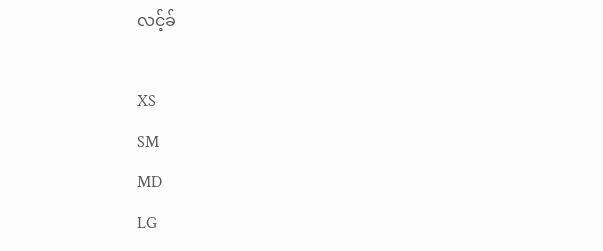လင့်ခ်

XS
SM
MD
LG